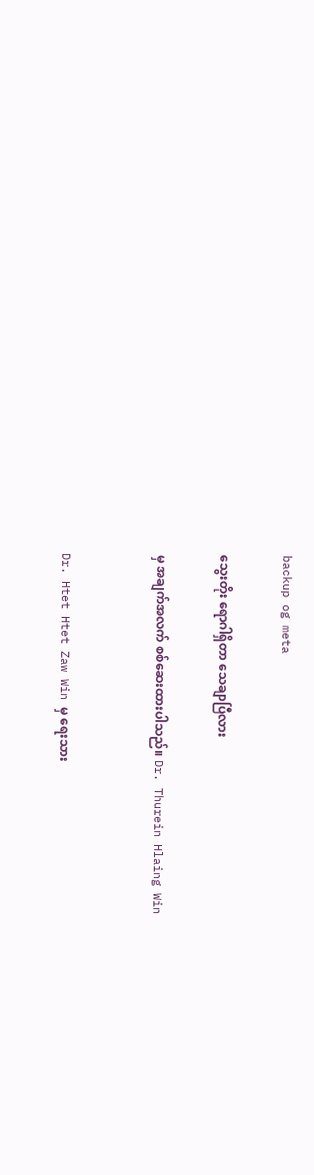backup og meta

သွေးတိုး ရောဂါရှိတာ သေချာပြီလား

မှ အချက်အလက် စစ်ဆေးထားပါသည်။ Dr. Thurein Hlaing Win


Dr. Htet Htet Zaw Win မှ ရေးသား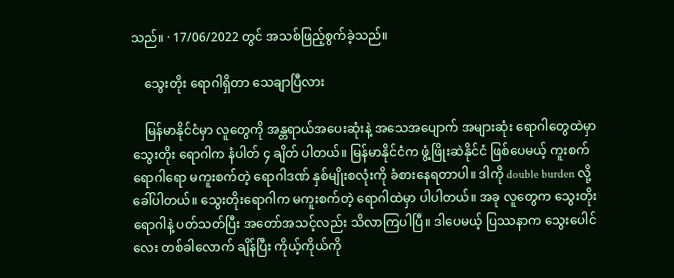သည်။ · 17/06/2022 တွင် အသစ်ဖြည့်စွက်ခဲ့သည်။

    သွေးတိုး ရောဂါရှိတာ သေချာပြီလား

    မြန်မာနိုင်ငံမှာ လူတွေကို အန္တရာယ်အပေးဆုံးနဲ့ အသေအပျောက် အများဆုံး ရောဂါတွေထဲမှာ သွေးတိုး ရောဂါက နံပါတ် ၄ ချိတ် ပါတယ်။ မြန်မာနိုင်ငံက ဖွံ့ဖြိုးဆဲနိုင်ငံ ဖြစ်ပေမယ့် ကူးစက်ရောဂါရော မကူးစက်တဲ့ ရောဂါဒဏ် နှစ်မျိုးစလုံးကို ခံစားနေရတာပါ။ ဒါကို double burden လို့ ခေါ်ပါတယ်။ သွေးတိုးရောဂါက မကူးစက်တဲ့ ရောဂါထဲမှာ ပါပါတယ်။ အခု လူတွေက သွေးတိုးရောဂါနဲ့ ပတ်သတ်ပြီး အတော်အသင့်လည်း သိလာကြပါပြီ။ ဒါပေမယ့် ပြဿနာက သွေးပေါင်လေး တစ်ခါလောက် ချိန်ပြီး ကိုယ့်ကိုယ်ကို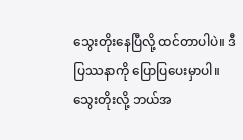သွေးတိုးနေပြီလို့ ထင်တာပါပဲ။ ဒီပြဿနာကို ပြောပြပေးမှာပါ။ သွေးတိုးလို့ ဘယ်အ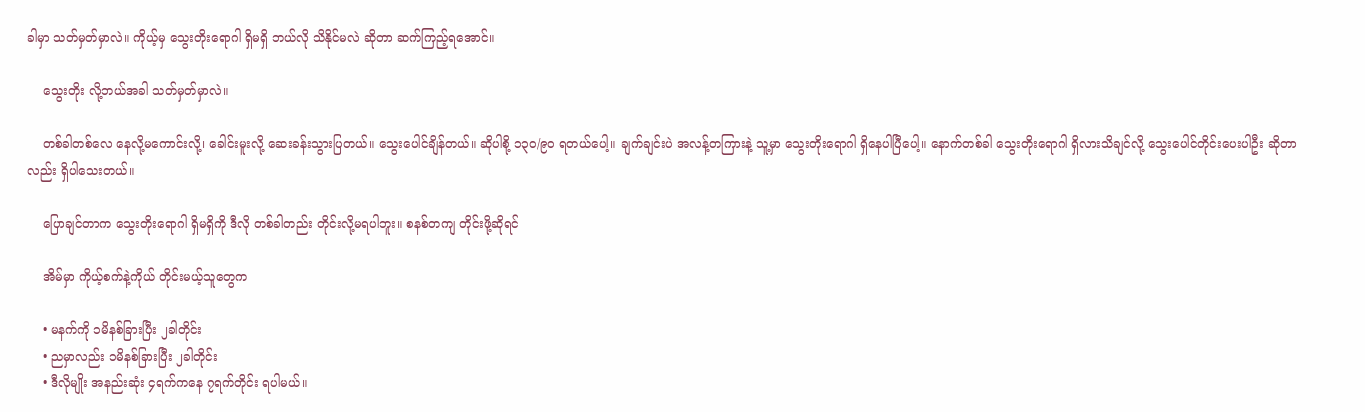ခါမှာ သတ်မှတ်မှာလဲ။ ကိုယ့်မှ သွေးတိုးရောဂါ ရှိမရှိ ဘယ်လို သိနိုင်မလဲ ဆိုတာ ဆက်ကြည့်ရအောင်။

    သွေးတိုး လို့ဘယ်အခါ သတ်မှတ်မှာလဲ။

    တစ်ခါတစ်လေ နေလို့မကောင်းလို့၊ ခေါင်းမူးလို့ ဆေးခန်းသွားပြတယ်။ သွေးပေါင်ချိန်တယ်။ ဆိုပါစို့ ၁၃၀/၉၀ ရတယ်ပေါ့။ ချက်ချင်းပဲ အလန့်တကြားနဲ့ သူ့မှာ သွေးတိုးရောဂါ ရှိနေပါပြီပေါ့။ နောက်တစ်ခါ သွေးတိုးရောဂါ ရှိလားသိချင်လို့ သွေးပေါင်တိုင်းပေးပါဦး ဆိုတာလည်း ရှိပါသေးတယ်။

    ပြောချင်တာက သွေးတိုးရောဂါ ရှိမရှိကို ဒီလို တစ်ခါတည်း တိုင်းလို့မရပါဘူး။ စနစ်တကျ တိုင်းဖို့ဆိုရင်

    အိမ်မှာ ကိုယ့်စက်နဲ့ကိုယ် တိုင်းမယ့်သူတွေက

    • မနက်ကို ၁မိနစ်ခြားပြီး ၂ခါတိုင်း
    • ညမှာလည်း ၁မိနစ်ခြားပြီး ၂ခါတိုင်း
    • ဒီလိုမျိုး အနည်းဆုံး ၄ရက်ကနေ ၇ရက်တိုင်း ရပါမယ်။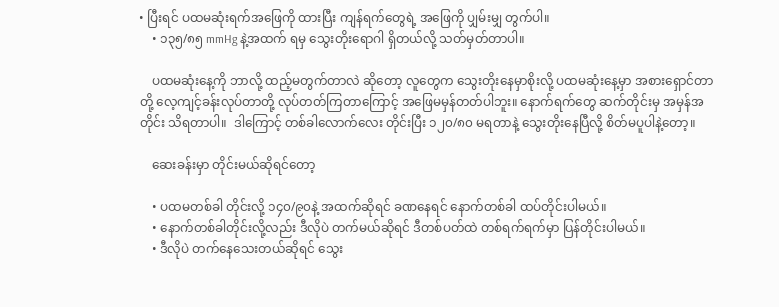• ပြီးရင် ပထမဆုံးရက်အဖြေကို ထားပြီး ကျန်ရက်တွေရဲ့ အဖြေကို ပျှမ်းမျှ တွက်ပါ။
    • ၁၃၅/၈၅ mmHg နဲ့အထက် ရမှ သွေးတိုးရောဂါ ရှိတယ်လို့ သတ်မှတ်တာပါ။

    ပထမဆုံးနေ့ကို ဘာလို့ ထည့်မတွက်တာလဲ ဆိုတော့ လူတွေက သွေးတိုးနေမှာစိုးလို့ ပထမဆုံးနေ့မှာ အစားရှောင်တာတို့ လေ့ကျင့်ခန်းလုပ်တာတို့ လုပ်တတ်ကြတာကြောင့် အဖြေမမှန်တတ်ပါဘူး။ နောက်ရက်တွေ ဆက်တိုင်းမှ အမှန်အတိုင်း သိရတာပါ။  ဒါကြောင့် တစ်ခါလောက်လေး တိုင်းပြီး ၁၂၀/၈၀ မရတာနဲ့ သွေးတိုးနေပြီလို့ စိတ်မပူပါနဲ့တော့။

    ဆေးခန်းမှာ တိုင်းမယ်ဆိုရင်တော့

    • ပထမတစ်ခါ တိုင်းလို့ ၁၄၀/၉၀နဲ့ အထက်ဆိုရင် ခဏနေရင် နောက်တစ်ခါ ထပ်တိုင်းပါမယ်။
    • နောက်တစ်ခါတိုင်းလို့လည်း ဒီလိုပဲ တက်မယ်ဆိုရင် ဒီတစ်ပတ်ထဲ တစ်ရက်ရက်မှာ ပြန်တိုင်းပါမယ်။
    • ဒီလိုပဲ တက်နေသေးတယ်ဆိုရင် သွေး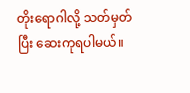တိုးရောဂါလို့ သတ်မှတ်ပြီး ဆေးကုရပါမယ်။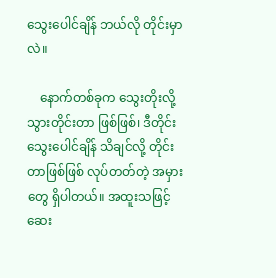သွေးပေါင်ချိန် ဘယ်လို တိုင်းမှာလဲ။

    နောက်တစ်ခုက သွေးတိုးလို့ သွားတိုင်းတာ ဖြစ်ဖြစ်၊ ဒီတိုင်း သွေးပေါင်ချိန် သိချင်လို့ တိုင်းတာဖြစ်ဖြစ် လုပ်တတ်တဲ့ အမှားတွေ ရှိပါတယ်။ အထူးသဖြင့် ဆေး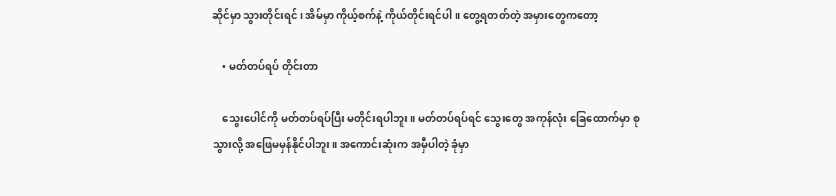ဆိုင်မှာ သွားတိုင်းရင်၊ အိမ်မှာ ကိုယ့်စက်နဲ့ ကိုယ်တိုင်းရင်ပါ။ တွေ့ရတတ်တဲ့ အမှားတွေကတော့

    • မတ်တပ်ရပ် တိုင်းတာ

    သွေးပေါင်ကို မတ်တပ်ရပ်ပြီး မတိုင်းရပါဘူး။ မတ်တပ်ရပ်ရင် သွေးတွေ အကုန်လုံး ခြေထောက်မှာ စုသွားလို့ အဖြေမမှန်နိုင်ပါဘူး။ အကောင်းဆုံးက အမှီပါတဲ့ ခုံမှာ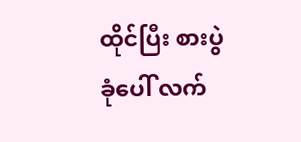ထိုင်ပြီး စားပွဲခုံပေါ် လက်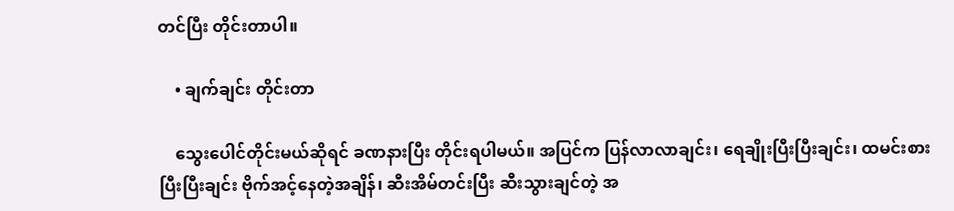တင်ပြီး တိုင်းတာပါ။

    • ချက်ချင်း တိုင်းတာ

    သွေးပေါင်တိုင်းမယ်ဆိုရင် ခဏနားပြီး တိုင်းရပါမယ်။ အပြင်က ပြန်လာလာချင်း၊ ရေချိုးပြီးပြီးချင်း၊ ထမင်းစားပြီးပြီးချင်း ဗိုက်အင့်နေတဲ့အချိန်၊ ဆီးအိမ်တင်းပြီး ဆီးသွားချင်တဲ့ အ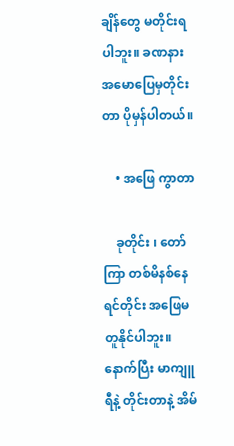ချိန်တွေ မတိုင်းရပါဘူး။ ခဏနား အမောပြေမှတိုင်းတာ ပိုမှန်ပါတယ်။

    • အဖြေ ကွာတာ

    ခုတိုင်း ၊ တော်ကြာ တစ်မိနစ်နေရင်တိုင်း အဖြေမတူနိုင်ပါဘူး။ နောက်ပြီး မာကျူရီနဲ့ တိုင်းတာနဲ့ အိမ်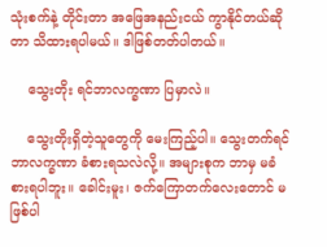သုံးစက်နဲ့ တိုင်းတာ အဖြေအနည်းငယ် ကွာနိုင်တယ်ဆိုတာ သိထားရပါမယ်။ ဒါဖြစ်တတ်ပါတယ်။

    သွေးတိုး ရင်ဘာလက္ခဏာ ပြမှာလဲ။

    သွေးတိုးရှိတဲ့သူတွေကို မေးကြည့်ပါ။ သွေးတက်ရင် ဘာလက္ခဏာ ခံစားရသလဲလို့။ အများစုက ဘာမှ မခံစားရပါဘူး။ ခေါင်းမူး၊ ဇက်ကြောတက်လေးတောင် မဖြစ်ပါ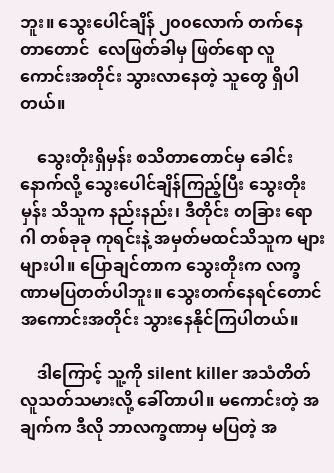ဘူး။ သွေးပေါင်ချိန် ၂၀၀လောက် တက်နေတာတောင်  လေဖြတ်ခါမှ ဖြတ်ရော လူကောင်းအတိုင်း သွားလာနေတဲ့ သူတွေ ရှိပါတယ်။

    သွေးတိုးရှိမှန်း စသိတာတောင်မှ ခေါင်းနောက်လို့ သွေးပေါင်ချိန်ကြည့်ပြီး သွေးတိုးမှန်း သိသူက နည်းနည်း၊ ဒီတိုင်း တခြား ရောဂါ တစ်ခုခု ကုရင်းနဲ့ အမှတ်မထင်သိသူက များများပါ။ ပြောချင်တာက သွေးတိုးက လက္ခဏာမပြတတ်ပါဘူး။ သွေးတက်နေရင်တောင် အကောင်းအတိုင်း သွားနေနိုင်ကြပါတယ်။

    ဒါကြောင့် သူ့ကို silent killer အသံတိတ်လူသတ်သမားလို့ ခေါ်တာပါ။ မကောင်းတဲ့ အချက်က ဒီလို ဘာလက္ခဏာမှ မပြတဲ့ အ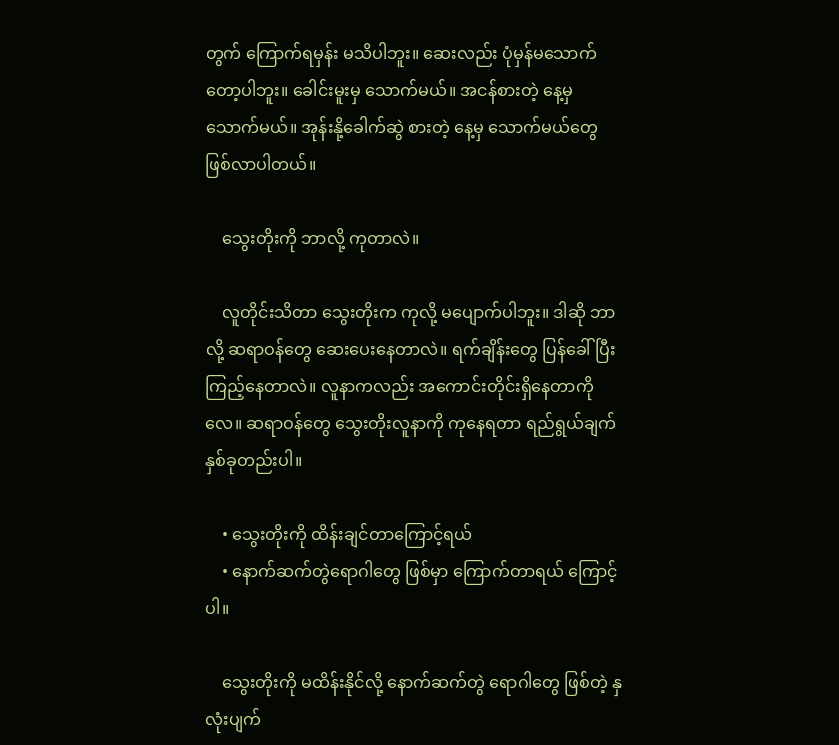တွက် ကြောက်ရမှန်း မသိပါဘူး။ ဆေးလည်း ပုံမှန်မသောက်တော့ပါဘူး။ ခေါင်းမူးမှ သောက်မယ်။ အငန်စားတဲ့ နေ့မှ သောက်မယ်။ အုန်းနို့ခေါက်ဆွဲ စားတဲ့ နေ့မှ သောက်မယ်တွေ ဖြစ်လာပါတယ်။

    သွေးတိုးကို ဘာလို့ ကုတာလဲ။

    လူတိုင်းသိတာ သွေးတိုးက ကုလို့ မပျောက်ပါဘူး။ ဒါဆို ဘာလို့ ဆရာဝန်တွေ ဆေးပေးနေတာလဲ။ ရက်ချိန်းတွေ ပြန်ခေါ်ပြီး ကြည့်နေတာလဲ။ လူနာကလည်း အကောင်းတိုင်းရှိနေတာကိုလေ။ ဆရာဝန်တွေ သွေးတိုးလူနာကို ကုနေရတာ ရည်ရွယ်ချက်နှစ်ခုတည်းပါ။

    • သွေးတိုးကို ထိန်းချင်တာကြောင့်ရယ်
    • နောက်ဆက်တွဲရောဂါတွေ ဖြစ်မှာ ကြောက်တာရယ် ကြောင့်ပါ။

    သွေးတိုးကို မထိန်းနိုင်လို့ နောက်ဆက်တွဲ ရောဂါတွေ ဖြစ်တဲ့ နှလုံးပျက်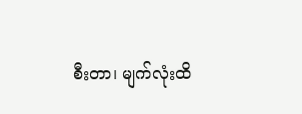စီးတာ၊ မျက်လုံးထိ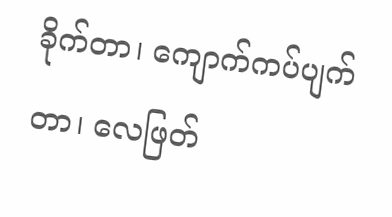ခိုက်တာ၊ ကျောက်ကပ်ပျက်တာ၊ လေဖြတ်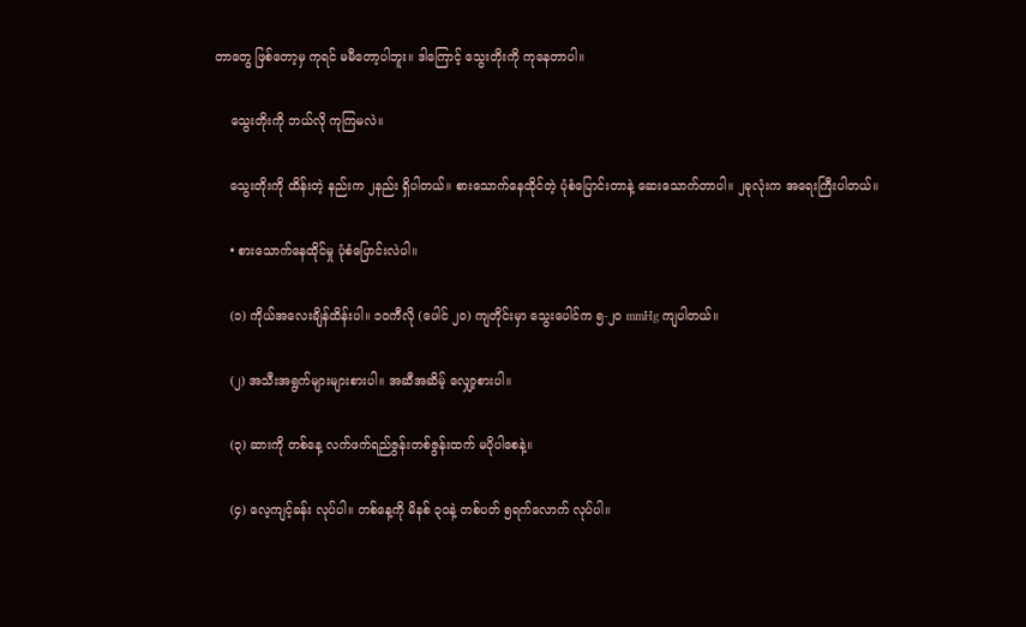တာတွေ ဖြစ်တော့မှ ကုရင် မမီတော့ပါဘူး။ ဒါကြောင့် သွေးတိုးကို ကုနေတာပါ။

    သွေးတိုးကို ဘယ်လို ကုကြမလဲ။

    သွေးတိုးကို ထိန်းတဲ့ နည်းက ၂နည်း ရှိပါတယ်။ စားသောက်နေထိုင်တဲ့ ပုံစံပြောင်းတာနဲ့ ဆေးသောက်တာပါ။ ၂ခုလုံးက အရေးကြီးပါတယ်။

    • စားသောက်နေထိုင်မှု ပုံစံပြောင်းလဲပါ။

    (၁) ကိုယ်အလေးချိန်ထိန်းပါ။ ၁၀ကီလို (ပေါင် ၂၀) ကျတိုင်းမှာ သွေးပေါင်က ၅-၂၀ mmHg ကျပါတယ်။

    (၂) အသီးအရွက်များများစားပါ။ အဆီအဆိမ့် လျှော့စားပါ။

    (၃) ဆားကို တစ်နေ့ လက်ဖက်ရည်ဇွန်းတစ်ဇွန်းထက် မပိုပါစေနဲ့။

    (၄) လေ့ကျင့်ခန်း လုပ်ပါ။ တစ်နေ့ကို မိနစ် ၃၀နဲ့ တစ်ပတ် ၅ရက်လောက် လုပ်ပါ။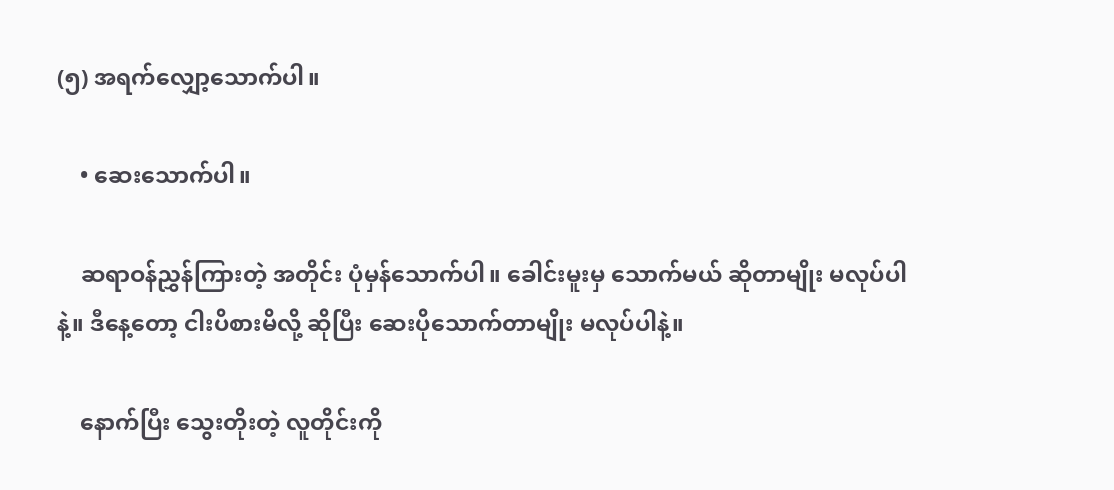(၅) အရက်လျှော့သောက်ပါ။

    • ဆေးသောက်ပါ။

    ဆရာဝန်ညွှန်ကြားတဲ့ အတိုင်း ပုံမှန်သောက်ပါ။ ခေါင်းမူးမှ သောက်မယ် ဆိုတာမျိုး မလုပ်ပါနဲ့။ ဒီနေ့တော့ ငါးပိစားမိလို့ ဆိုပြီး ဆေးပိုသောက်တာမျိုး မလုပ်ပါနဲ့။

    နောက်ပြီး သွေးတိုးတဲ့ လူတိုင်းကို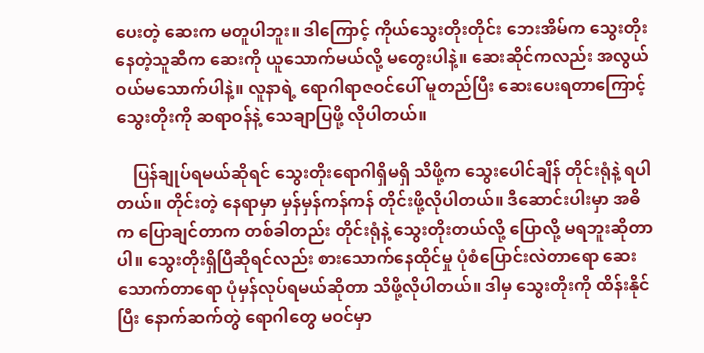ပေးတဲ့ ဆေးက မတူပါဘူး။ ဒါကြောင့် ကိုယ်သွေးတိုးတိုင်း ဘေးအိမ်က သွေးတိုးနေတဲ့သူဆီက ဆေးကို ယူသောက်မယ်လို့ မတွေးပါနဲ့။ ဆေးဆိုင်ကလည်း အလွယ်ဝယ်မသောက်ပါနဲ့။ လူနာရဲ့ ရောဂါရာဇဝင်ပေါ် မူတည်ပြီး ဆေးပေးရတာကြောင့် သွေးတိုးကို ဆရာဝန်နဲ့ သေချာပြဖို့ လိုပါတယ်။

    ပြန်ချုပ်ရမယ်ဆိုရင် သွေးတိုးရောဂါရှိမရှိ သိဖို့က သွေးပေါင်ချိန် တိုင်းရုံနဲ့ ရပါတယ်။ တိုင်းတဲ့ နေရာမှာ မှန်မှန်ကန်ကန် တိုင်းဖို့လိုပါတယ်။ ဒီဆောင်းပါးမှာ အဓိက ပြောချင်တာက တစ်ခါတည်း တိုင်းရုံနဲ့ သွေးတိုးတယ်လို့ ပြောလို့ မရဘူးဆိုတာပါ။ သွေးတိုးရှိပြီဆိုရင်လည်း စားသောက်နေထိုင်မှု ပုံစံပြောင်းလဲတာရော ဆေးသောက်တာရော ပုံမှန်လုပ်ရမယ်ဆိုတာ သိဖို့လိုပါတယ်။ ဒါမှ သွေးတိုးကို ထိန်းနိုင်ပြီး နောက်ဆက်တွဲ ရောဂါတွေ မဝင်မှာ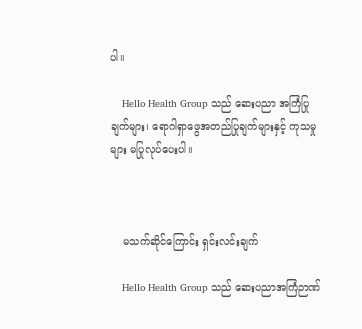ပါ။

    Hello Health Group သည် ဆေးပညာ အကြံပြုချက်များ၊ ရောဂါရှာဖွေအတည်ပြုချက်များနှင့် ကုသမှုများ မပြုလုပ်ပေးပါ။



    မသက်ဆိုင်ကြောင်း ရှင်းလင်းချက်

    Hello Health Group သည် ဆေးပညာအကြံဉာဏ်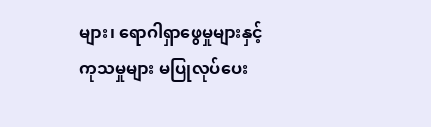များ၊ ရောဂါရှာဖွေမှုများနှင့် ကုသမှုများ မပြုလုပ်ပေး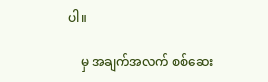ပါ။

    မှ အချက်အလက် စစ်ဆေး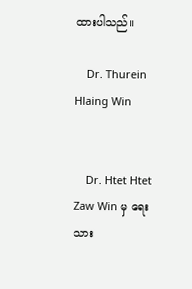ထားပါသည်။

    Dr. Thurein Hlaing Win


    Dr. Htet Htet Zaw Win မှ ရေးသား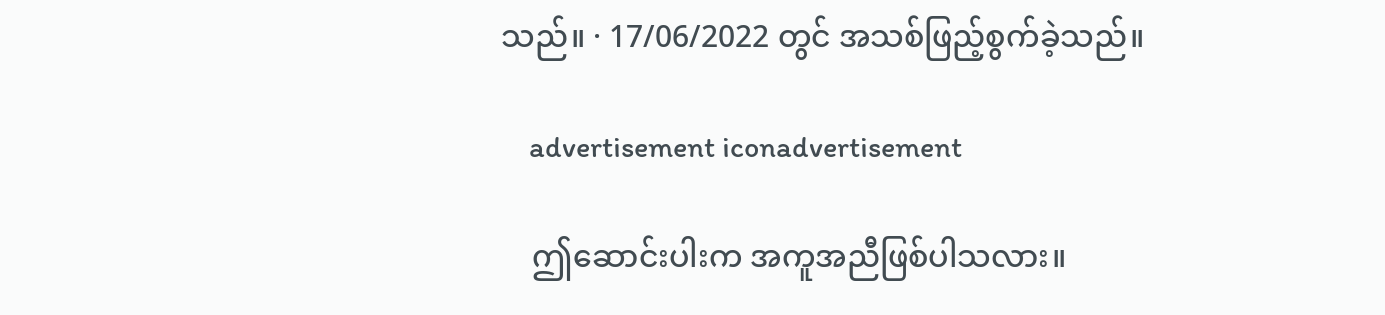သည်။ · 17/06/2022 တွင် အသစ်ဖြည့်စွက်ခဲ့သည်။

    advertisement iconadvertisement

    ဤဆောင်းပါးက အကူအညီဖြစ်ပါသလား။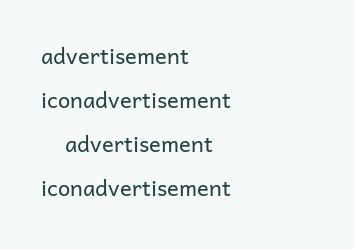advertisement iconadvertisement
    advertisement iconadvertisement